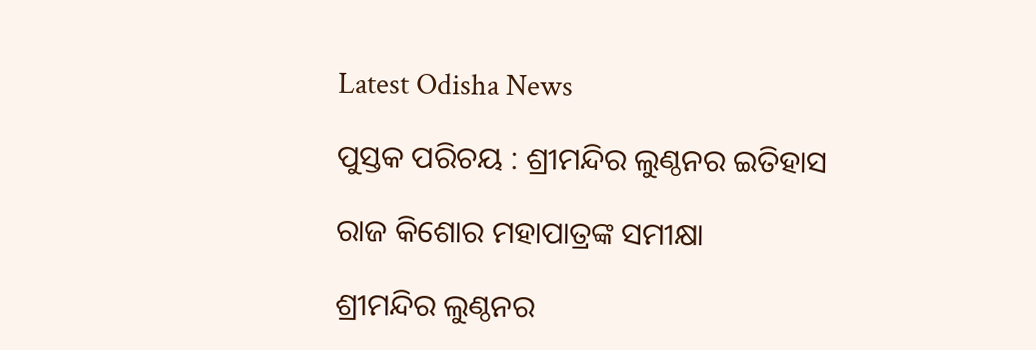Latest Odisha News

ପୁସ୍ତକ ପରିଚୟ : ଶ୍ରୀମନ୍ଦିର ଲୁଣ୍ଠନର ଇତିହାସ

ରାଜ କିଶୋର ମହାପାତ୍ରଙ୍କ ସମୀକ୍ଷା

ଶ୍ରୀମନ୍ଦିର ଲୁଣ୍ଠନର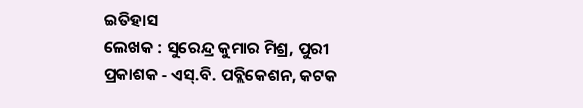ଇତିହାସ
ଲେଖକ : ସୁରେନ୍ଦ୍ର କୁମାର ମିଶ୍ର, ପୁରୀ
ପ୍ରକାଶକ ‐ ଏସ୍.ବି. ପବ୍ଲିକେଶନ, କଟକ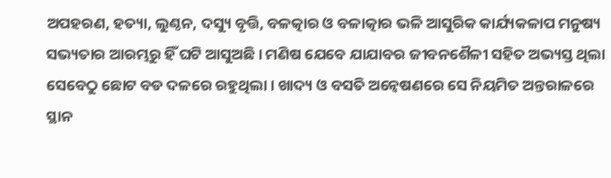ଅପହରଣ, ହତ୍ୟା, ଲୁଣ୍ଠନ, ଦସ୍ୟୁ ବୃତ୍ତି, ବଳତ୍କାର ଓ ବଳାତ୍କାର ଭଳି ଆସୁରିକ କାର୍ଯ୍ୟକଳାପ ମନୁଷ୍ୟ ସଭ୍ୟତାର ଆରମ୍ଭରୁ ହିଁ ଘଟି ଆସୁଅଛି । ମଣିଷ ଯେବେ ଯାଯାବର ଜୀବନଶୈଳୀ ସହିତ ଅଭ୍ୟସ୍ତ ଥିଲା ସେବେଠୁ ଛୋଟ ବଡ ଦଳରେ ରହୁଥିଲା । ଖାଦ୍ୟ ଓ ବସତି ଅନ୍ବେଷଣରେ ସେ ନିୟମିତ ଅନ୍ତରାଳରେ ସ୍ଥାନ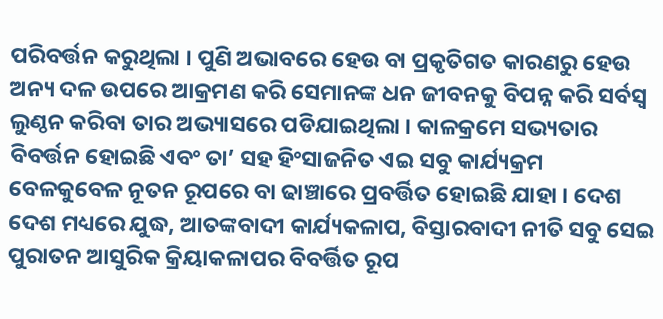ପରିବର୍ତ୍ତନ କରୁଥିଲା । ପୁଣି ଅଭାବରେ ହେଉ ବା ପ୍ରକୃତିଗତ କାରଣରୁ ହେଉ ଅନ୍ୟ ଦଳ ଉପରେ ଆକ୍ରମଣ କରି ସେମାନଙ୍କ ଧନ ଜୀବନକୁ ବିପନ୍ନ କରି ସର୍ବସ୍ବ ଲୁଣ୍ଠନ କରିବା ତାର ଅଭ୍ୟାସରେ ପଡିଯାଇଥିଲା । କାଳକ୍ରମେ ସଭ୍ୟତାର ବିବର୍ତ୍ତନ ହୋଇଛି ଏବଂ ତା’ ସହ ହିଂସାଜନିତ ଏଇ ସବୁ କାର୍ଯ୍ୟକ୍ରମ ବେଳକୁବେଳ ନୂତନ ରୂପରେ ବା ଢାଞ୍ଚାରେ ପ୍ରବର୍ତ୍ତିତ ହୋଇଛି ଯାହା । ଦେଶ ଦେଶ ମଧ୍ୟରେ ଯୁଦ୍ଧ, ଆତଙ୍କବାଦୀ କାର୍ଯ୍ୟକଳାପ, ବିସ୍ତାରବାଦୀ ନୀତି ସବୁ ସେଇ ପୁରାତନ ଆସୁରିକ କ୍ରିୟାକଳାପର ବିବର୍ତ୍ତିତ ରୂପ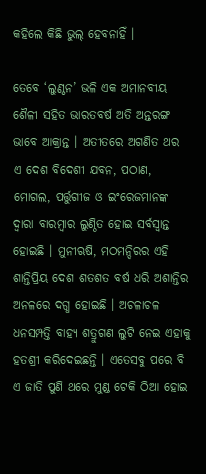କହିଲେ କିଛି ଭୁଲ୍ ହେବନାହିଁ ।

ତେବେ ‘ଲୁଣ୍ଠନ’ ଭଳି ଏକ ଅମାନବୀୟ ଶୈଳୀ ସହିତ ଭାରତବର୍ଷ ଅତି ଅନ୍ତରଙ୍ଗ ଭାବେ ଆକ୍ରାନ୍ତ । ଅତୀତରେ ଅଗଣିତ ଥର ଏ ଦେଶ ବିଦେଶୀ ଯବନ, ପଠାଣ, ମୋଗଲ, ପର୍ତ୍ତୁଗୀଜ ଓ ଇଂରେଜମାନଙ୍କ ଦ୍ବାରା ବାରମ୍ବାର ଲୁଣ୍ଠିତ ହୋଇ ସର୍ବସ୍ବାନ୍ତ ହୋଇଛି । ମୁନୀଋଷି, ମଠମନ୍ଦିରର ଏହି ଶାନ୍ତିପ୍ରିୟ ଦେଶ ଶତଶତ ବର୍ଷ ଧରି ଅଶାନ୍ତିର ଅନଳରେ ଦଗ୍ଧ ହୋଇଛି । ଅଚଳାଚଳ ଧନସମ୍ପତ୍ତି ବାହ୍ୟ ଶତ୍ରୁଗଣ ଲୁଟି ନେଇ ଏହାକୁ ହତଶ୍ରୀ କରିଦେଇଛନ୍ତି । ଏତେସବୁ ପରେ ବି ଏ ଜାତି ପୁଣି ଥରେ ମୁଣ୍ଡ ଟେକି ଠିଆ ହୋଇ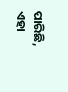ପାରିଛି, ଏହା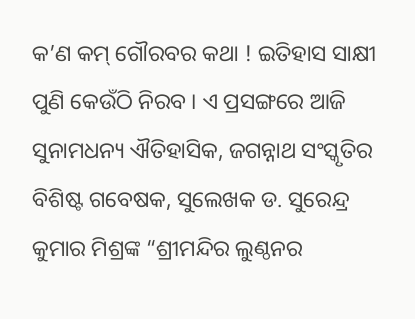କ’ଣ କମ୍ ଗୌରବର କଥା ! ଇତିହାସ ସାକ୍ଷୀ ପୁଣି କେଉଁଠି ନିରବ । ଏ ପ୍ରସଙ୍ଗରେ ଆଜି ସୁନାମଧନ୍ୟ ଐତିହାସିକ, ଜଗନ୍ନାଥ ସଂସ୍କୃତିର ବିଶିଷ୍ଟ ଗବେଷକ, ସୁଲେଖକ ଡ. ସୁରେନ୍ଦ୍ର କୁମାର ମିଶ୍ରଙ୍କ “ଶ୍ରୀମନ୍ଦିର ଲୁଣ୍ଠନର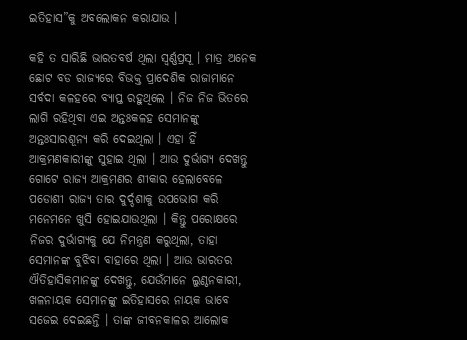ଇତିହାସ”କୁ ଅବଲୋକନ କରାଯାଉ ।

କହି ତ ସାରିଛି ଭାରତବର୍ଷ ଥିଲା ସ୍ବର୍ଣ୍ଣପ୍ରସୂ । ମାତ୍ର ଅନେକ ଛୋଟ ବଡ ରାଜ୍ୟରେ ବିଭକ୍ତ ପ୍ରାଦେଶିକ ରାଜାମାନେ ସର୍ବଦା କଳହରେ ବ୍ୟାପ୍ତ ରହୁଥିଲେ । ନିଜ ନିଜ ଭିତରେ ଲାଗି ରହିଥିବା ଏଇ ଅନ୍ତଃକଳହ ସେମାନଙ୍କୁ ଅନ୍ତଃସାରଶୂନ୍ୟ କରି ଦେଇଥିଲା । ଏହା ହିଁ ଆକ୍ରମଣକାରୀଙ୍କୁ ସୁହାଇ ଥିଲା । ଆଉ ଦୁର୍ଭାଗ୍ୟ ଦେଖନ୍ତୁ ଗୋଟେ ରାଜ୍ୟ ଆକ୍ରମଣର ଶୀକାର ହେଲାବେଳେ ପଡୋଶୀ ରାଜ୍ୟ ତାର ଦୁର୍ଦ୍ଦଶାକୁ ଉପଭୋଗ କରି ମନେମନେ ଖୁସି ହୋଇଯାଉଥିଲା । କିନ୍ତୁ ପରୋକ୍ଷରେ ନିଜର ଦୁର୍ଭାଗ୍ୟକୁ ଯେ ନିମନ୍ତ୍ରଣ କରୁଥିଲା, ତାହା ସେମାନଙ୍କ ବୁଝିବା ବାହାରେ ଥିଲା । ଆଉ ଭାରତର ଐତିହାସିକମାନଙ୍କୁ ଦେଖନ୍ତୁ, ଯେଉଁମାନେ ଲୁଣ୍ଠନକାରୀ, ଖଳନାୟକ ସେମାନଙ୍କୁ ଇତିହାସରେ ନାୟକ ଭାବେ ସଜେଇ ଦେଇଛନ୍ତି । ତାଙ୍କ ଜୀବନକାଳର ଆଲୋକ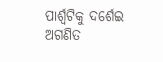ପାର୍ଶ୍ବଟିକୁ ଦର୍ଶେଇ ଅଗଣିତ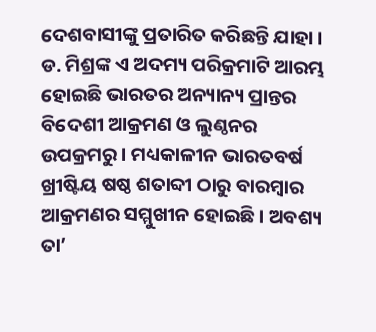ଦେଶବାସୀଙ୍କୁ ପ୍ରତାରିତ କରିଛନ୍ତି ଯାହା । ଡ. ମିଶ୍ରଙ୍କ ଏ ଅଦମ୍ୟ ପରିକ୍ରମାଟି ଆରମ୍ଭ ହୋଇଛି ଭାରତର ଅନ୍ୟାନ୍ୟ ପ୍ରାନ୍ତର ବିଦେଶୀ ଆକ୍ରମଣ ଓ ଲୁଣ୍ଠନର ଉପକ୍ରମରୁ । ମଧ୍ୟକାଳୀନ ଭାରତବର୍ଷ ଖ୍ରୀଷ୍ଟିୟ ଷଷ୍ଠ ଶତାବ୍ଦୀ ଠାରୁ ବାରମ୍ବାର ଆକ୍ରମଣର ସମ୍ମୁଖୀନ ହୋଇଛି । ଅବଶ୍ୟ ତା’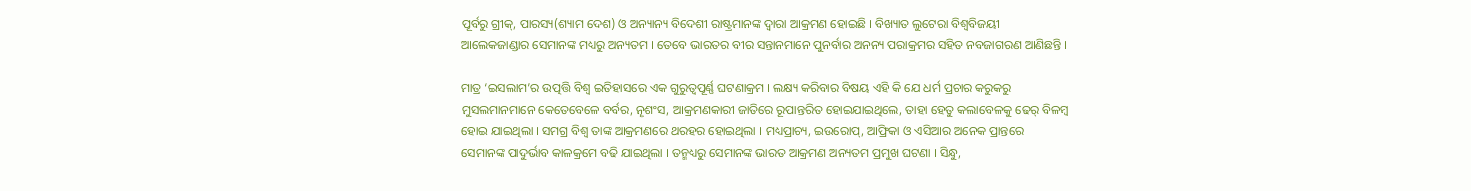ପୂର୍ବରୁ ଗ୍ରୀକ୍, ପାରସ୍ୟ(ଶ୍ୟାମ ଦେଶ) ଓ ଅନ୍ୟାନ୍ୟ ବିଦେଶୀ ରାଷ୍ଟ୍ରମାନଙ୍କ ଦ୍ବାରା ଆକ୍ରମଣ ହୋଇଛି । ବିଖ୍ୟାତ ଲୁଟେରା ବିଶ୍ବବିଜୟୀ ଆଲେକଜାଣ୍ଡାର ସେମାନଙ୍କ ମଧ୍ୟରୁ ଅନ୍ୟତମ । ତେବେ ଭାରତର ବୀର ସନ୍ତାନମାନେ ପୁନର୍ବାର ଅନନ୍ୟ ପରାକ୍ରମର ସହିତ ନବଜାଗରଣ ଆଣିଛନ୍ତି ।

ମାତ୍ର ‘ଇସଲାମ’ର ଉତ୍ପତ୍ତି ବିଶ୍ବ ଇତିହାସରେ ଏକ ଗୁରୁତ୍ବପୂର୍ଣ୍ଣ ଘଟଣାକ୍ରମ । ଲକ୍ଷ୍ୟ କରିବାର ବିଷୟ ଏହି କି ଯେ ଧର୍ମ ପ୍ରଚାର କରୁକରୁ ମୁସଲମାନମାନେ କେତେବେଳେ ବର୍ବର, ନୄଶଂସ, ଆକ୍ରମଣକାରୀ ଜାତିରେ ରୂପାନ୍ତରିତ ହୋଇଯାଇଥିଲେ, ତାହା ହେତୁ କଲାବେଳକୁ ଢେର୍ ବିଳମ୍ବ ହୋଇ ଯାଇଥିଲା । ସମଗ୍ର ବିଶ୍ବ ତାଙ୍କ ଆକ୍ରମଣରେ ଥରହର ହୋଇଥିଲା । ମଧ୍ୟପ୍ରାଚ୍ୟ, ଇଉରୋପ୍, ଆଫ୍ରିକା ଓ ଏସିଆର ଅନେକ ପ୍ରାନ୍ତରେ ସେମାନଙ୍କ ପାଦୁର୍ଭାବ କାଳକ୍ରମେ ବଢି ଯାଇଥିଲା । ତନ୍ମଧ୍ୟରୁ ସେମାନଙ୍କ ଭାରତ ଆକ୍ରମଣ ଅନ୍ୟତମ ପ୍ରମୁଖ ଘଟଣା । ସିନ୍ଧୁ,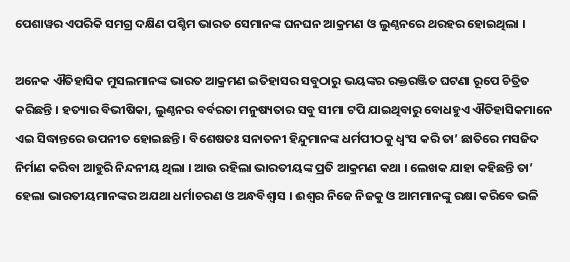ପେଶାୱର ଏପରିକି ସମଗ୍ର ଦକ୍ଷିଣ ପଶ୍ଚିମ ଭାରତ ସେମାନଙ୍କ ଘନଘନ ଆକ୍ରମଣ ଓ ଲୁଣ୍ଠନରେ ଥରହର ହୋଇଥିଲା ।

ଅନେକ ଐତିହାସିକ ମୁସଲମାନଙ୍କ ଭାରତ ଆକ୍ରମଣ ଇତିହାସର ସବୁଠାରୁ ଭୟଙ୍କର ରକ୍ତରଞ୍ଜିତ ଘଟଣା ରୂପେ ଚିତ୍ରିତ କରିଛନ୍ତି । ହତ୍ୟାର ବିଭୀଷିକା, ଲୁଣ୍ଠନର ବର୍ବରତା ମନୁଷ୍ୟତାର ସବୁ ସୀମା ଟପି ଯାଇଥିବାରୁ ବୋଧହୁଏ ଐତିହାସିକମାନେ ଏଇ ସିଦ୍ଧାନ୍ତରେ ଉପନୀତ ହୋଇଛନ୍ତି । ବିଶେଷତଃ ସନାତନୀ ହିନ୍ଦୁମାନଙ୍କ ଧର୍ମପୀଠକୁ ଧ୍ବଂସ କରି ତା’ ଛାତିରେ ମସଜିଦ ନିର୍ମାଣ କରିବା ଆହୁରି ନିନ୍ଦନୀୟ ଥିଲା । ଆଉ ରହିଲା ଭାରତୀୟଙ୍କ ପ୍ରତି ଆକ୍ରମଣ କଥା । ଲେଖକ ଯାହା କହିଛନ୍ତି ତା’ ହେଲା ଭାରତୀୟମାନଙ୍କର ଅଯଥା ଧର୍ମାଚରଣ ଓ ଅନ୍ଧବିଶ୍ବାସ । ଈଶ୍ବର ନିଜେ ନିଜକୁ ଓ ଆମମାନଙ୍କୁ ରକ୍ଷା କରିବେ ଭଳି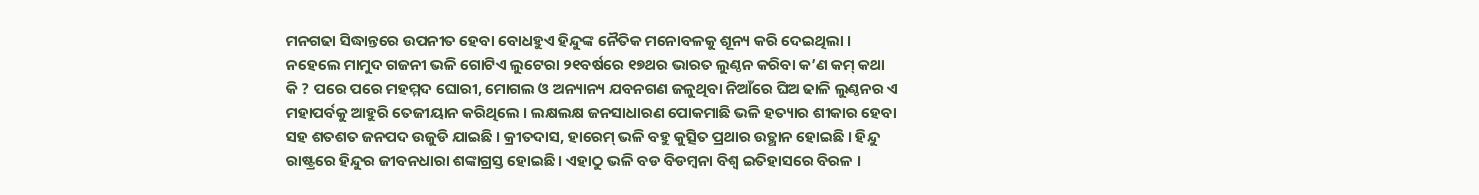ମନଗଢା ସିଦ୍ଧାନ୍ତରେ ଉପନୀତ ହେବା ବୋଧହୁଏ ହିନ୍ଦୁଙ୍କ ନୈତିକ ମନୋବଳକୁ ଶୂନ୍ୟ କରି ଦେଇଥିଲା । ନହେଲେ ମାମୁଦ ଗଜନୀ ଭଳି ଗୋଟିଏ ଲୁଟେରା ୨୧ବର୍ଷରେ ୧୭ଥର ଭାରତ ଲୁଣ୍ଠନ କରିବା କ’ଣ କମ୍ କଥା କି ? ପରେ ପରେ ମହମ୍ମଦ ଘୋରୀ, ମୋଗଲ ଓ ଅନ୍ୟାନ୍ୟ ଯବନଗଣ ଜଳୁଥିବା ନିଆଁରେ ଘିଅ ଢାଳି ଲୁଣ୍ଠନର ଏ ମହାପର୍ବକୁ ଆହୁରି ତେଜୀୟାନ କରିଥିଲେ । ଲକ୍ଷଲକ୍ଷ ଜନସାଧାରଣ ପୋକମାଛି ଭଳି ହତ୍ୟାର ଶୀକାର ହେବା ସହ ଶତଶତ ଜନପଦ ଉଜୁଡି ଯାଇଛି । କ୍ରୀତଦାସ, ହାରେମ୍ ଭଳି ବହୁ କୁତ୍ସିତ ପ୍ରଥାର ଉତ୍ଥାନ ହୋଇଛି । ହିନ୍ଦୁ ରାଷ୍ଟ୍ରରେ ହିନ୍ଦୁର ଜୀବନଧାରା ଶଙ୍କାଗ୍ରସ୍ତ ହୋଇଛି । ଏହାଠୁ ଭଳି ବଡ ବିଡମ୍ବନା ବିଶ୍ବ ଇତିହାସରେ ବିରଳ ।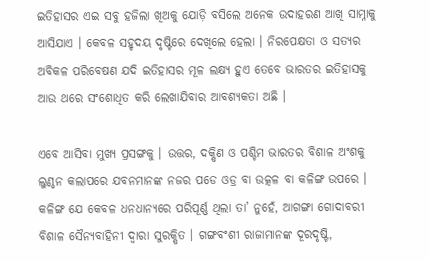ଇତିହାସର ଏଇ ସବୁ ହଜିଲା ଖିଅକୁ ଯୋଡ଼ି ବସିଲେ ଅନେକ ଉଦାହରଣ ଆଖି ସାମ୍ନାକୁ ଆସିଯାଏ । କେବଳ ସହୃଦୟ ଦୃଷ୍ଟିରେ ଦେଖିଲେ ହେଲା । ନିରପେକ୍ଷତା ଓ ସତ୍ୟର ଅବିକଳ ପରିବେଷଣ ଯଦି ଇତିହାସର ମୂଳ ଲକ୍ଷ୍ୟ ହୁଏ ତେବେ ଭାରତର ଇତିହାସକୁ ଆଉ ଥରେ ସଂଶୋଧିତ କରି ଲେଖାଯିବାର ଆବଶ୍ୟକତା ଅଛି ।

ଏବେ ଆସିବା ମୁଖ୍ୟ ପ୍ରସଙ୍ଗକୁ । ଉତ୍ତର, ଦକ୍ଷିଣ ଓ ପଶ୍ଚିମ ଭାରତର ବିଶାଳ ଅଂଶକୁ ଲୁଣ୍ଠନ କଲାପରେ ଯବନମାନଙ୍କ ନଜର ପଡେ ଓଡ୍ର ବା ଉତ୍କଳ ବା କଳିଙ୍ଗ ଉପରେ । କଳିଙ୍ଗ ଯେ କେବଳ ଧନଧାନ୍ୟରେ ପରିପୂର୍ଣ୍ଣ ଥିଲା ତା’ ନୁହେଁ, ଆଗଙ୍ଗା ଗୋଦାବରୀ ବିଶାଳ ସୈନ୍ୟବାହିନୀ ଦ୍ବାରା ସୁରକ୍ଷିତ । ଗଙ୍ଗବଂଶୀ ରାଜାମାନଙ୍କ ଦୂରଦୃଷ୍ଟି,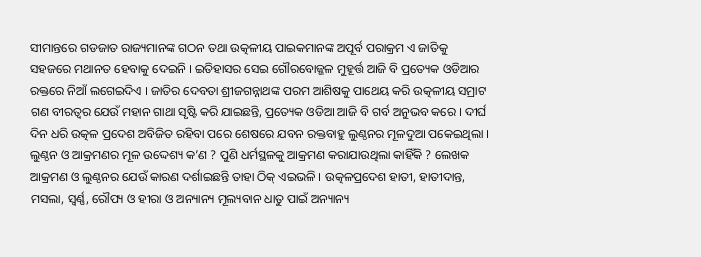ସୀମାନ୍ତରେ ଗଡଜାତ ରାଜ୍ୟମାନଙ୍କ ଗଠନ ତଥା ଉତ୍କଳୀୟ ପାଇକମାନଙ୍କ ଅପୂର୍ବ ପରାକ୍ରମ ଏ ଜାତିକୁ ସହଜରେ ମଥାନତ ହେବାକୁ ଦେଇନି । ଇତିହାସର ସେଇ ଗୌରବୋଜ୍ଜଳ ମୁହୂର୍ତ୍ତ ଆଜି ବି ପ୍ରତ୍ୟେକ ଓଡିଆର ରକ୍ତରେ ନିଆଁ ଲଗେଇଦିଏ । ଜାତିର ଦେବତା ଶ୍ରୀଜଗନ୍ନାଥଙ୍କ ପରମ ଆଶିଷକୁ ପାଥେୟ କରି ଉତ୍କଳୀୟ ସମ୍ରାଟ ଗଣ ବୀରତ୍ବର ଯେଉଁ ମହାନ ଗାଥା ସୃଷ୍ଟି କରି ଯାଇଛନ୍ତି, ପ୍ରତ୍ୟେକ ଓଡିଆ ଆଜି ବି ଗର୍ବ ଅନୁଭବ କରେ । ଦୀର୍ଘ ଦିନ ଧରି ଉତ୍କଳ ପ୍ରଦେଶ ଅବିଜିତ ରହିବା ପରେ ଶେଷରେ ଯବନ ରକ୍ତବାହୁ ଲୁଣ୍ଠନର ମୂଳଦୁଆ ପକେଇଥିଲା । ଲୁଣ୍ଠନ ଓ ଆକ୍ରମଣର ମୂଳ ଉଦ୍ଦେଶ୍ୟ କ’ଣ ? ପୁଣି ଧର୍ମସ୍ଥଳକୁ ଆକ୍ରମଣ କରାଯାଉଥିଲା କାହିଁକି ? ଲେଖକ ଆକ୍ରମଣ ଓ ଲୁଣ୍ଠନର ଯେଉଁ କାରଣ ଦର୍ଶାଇଛନ୍ତି ତାହା ଠିକ୍ ଏଇଭଳି । ଉତ୍କଳପ୍ରଦେଶ ହାତୀ, ହାତୀଦାନ୍ତ, ମସଲା, ସ୍ବର୍ଣ୍ଣ, ରୌପ୍ୟ ଓ ହୀରା ଓ ଅନ୍ୟାନ୍ୟ ମୂଲ୍ୟବାନ ଧାତୁ ପାଇଁ ଅନ୍ୟାନ୍ୟ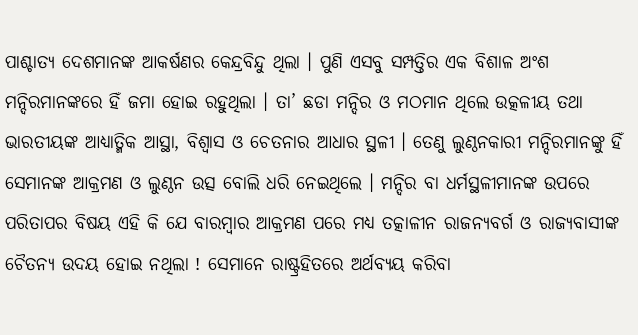ପାଶ୍ଚାତ୍ୟ ଦେଶମାନଙ୍କ ଆକର୍ଷଣର କେନ୍ଦ୍ରବିନ୍ଦୁ ଥିଲା । ପୁଣି ଏସବୁ ସମ୍ପତ୍ତିର ଏକ ବିଶାଳ ଅଂଶ ମନ୍ଦିରମାନଙ୍କରେ ହିଁ ଜମା ହୋଇ ରହୁଥିଲା । ତା’ ଛଡା ମନ୍ଦିର ଓ ମଠମାନ ଥିଲେ ଉତ୍କଳୀୟ ତଥା ଭାରତୀୟଙ୍କ ଆଧ୍ୟାତ୍ମିକ ଆସ୍ଥା, ବିଶ୍ବାସ ଓ ଚେତନାର ଆଧାର ସ୍ଥଳୀ । ତେଣୁ ଲୁଣ୍ଠନକାରୀ ମନ୍ଦିରମାନଙ୍କୁ ହିଁ ସେମାନଙ୍କ ଆକ୍ରମଣ ଓ ଲୁଣ୍ଠନ ଉତ୍ସ ବୋଲି ଧରି ନେଇଥିଲେ । ମନ୍ଦିର ବା ଧର୍ମସ୍ଥଳୀମାନଙ୍କ ଉପରେ ପରିତାପର ବିଷୟ ଏହି କି ଯେ ବାରମ୍ବାର ଆକ୍ରମଣ ପରେ ମଧ୍ୟ ତତ୍କାଳୀନ ରାଜନ୍ୟବର୍ଗ ଓ ରାଜ୍ୟବାସୀଙ୍କ ଚୈତନ୍ୟ ଉଦୟ ହୋଇ ନଥିଲା ! ସେମାନେ ରାଷ୍ଟ୍ରହିତରେ ଅର୍ଥବ୍ୟୟ କରିବା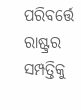ପରିବର୍ତ୍ତେ ରାଷ୍ଟ୍ରର ସମ୍ପତ୍ତିକୁ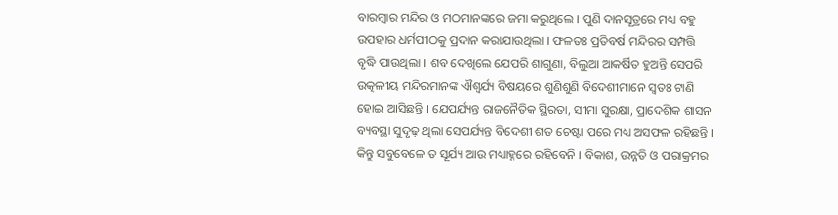ବାରମ୍ବାର ମନ୍ଦିର ଓ ମଠମାନଙ୍କରେ ଜମା କରୁଥିଲେ । ପୁଣି ଦାନସୂତ୍ରରେ ମଧ୍ୟ ବହୁ ଉପହାର ଧର୍ମପୀଠକୁ ପ୍ରଦାନ କରାଯାଉଥିଲା । ଫଳତଃ ପ୍ରତିବର୍ଷ ମନ୍ଦିରର ସମ୍ପତ୍ତି ବୃଦ୍ଧି ପାଉଥିଲା । ଶବ ଦେଖିଲେ ଯେପରି ଶାଗୁଣା, ବିଲୁଆ ଆକର୍ଷିତ ହୁଅନ୍ତି ସେପରି ଉତ୍କଳୀୟ ମନ୍ଦିରମାନଙ୍କ ଐଶ୍ବର୍ଯ୍ୟ ବିଷୟରେ ଶୁଣିଶୁଣି ବିଦେଶୀମାନେ ସ୍ବତଃ ଟାଣି ହୋଇ ଆସିଛନ୍ତି । ଯେପର୍ଯ୍ୟନ୍ତ ରାଜନୈତିକ ସ୍ଥିରତା, ସୀମା ସୁରକ୍ଷା, ପ୍ରାଦେଶିକ ଶାସନ ବ୍ୟବସ୍ଥା ସୁଦୃଢ଼ ଥିଲା ସେପର୍ଯ୍ୟନ୍ତ ବିଦେଶୀ ଶତ ଚେଷ୍ଟା ପରେ ମଧ୍ୟ ଅସଫଳ ରହିଛନ୍ତି । କିନ୍ତୁ ସବୁବେଳେ ତ ସୂର୍ଯ୍ୟ ଆଉ ମଧ୍ୟାହ୍ନରେ ରହିବେନି । ବିକାଶ, ଉନ୍ନତି ଓ ପରାକ୍ରମର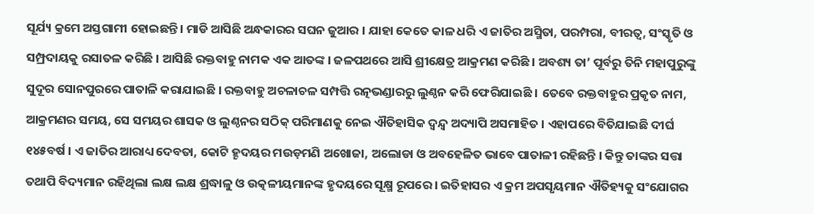ସୂର୍ଯ୍ୟ କ୍ରମେ ଅସ୍ତଗାମୀ ହୋଇଛନ୍ତି । ମାଡି ଆସିଛି ଅନ୍ଧକାରର ସଘନ ଜୁଆର । ଯାହା କେତେ କାଳ ଧରି ଏ ଜାତିର ଅସ୍ମିତା, ପରମ୍ପରା, ବୀରତ୍ବ, ସଂସ୍କୃତି ଓ ସମ୍ପ୍ରଦାୟକୁ ରସାତଳ କରିଛି । ଆସିଛି ରକ୍ତବାହୁ ନାମକ ଏକ ଆତଙ୍କ । ଜଳପଥରେ ଆସି ଶ୍ରୀକ୍ଷେତ୍ର ଆକ୍ରମଣ କରିଛି । ଅବଶ୍ୟ ତା’ ପୂର୍ବରୁ ତିନି ମହାପୁରୁଙ୍କୁ ସୁଦୂର ସୋନପୁରରେ ପାତାଳି କରାଯାଇଛି । ରକ୍ତବାହୁ ଅଚଳାଚଳ ସମ୍ପତ୍ତି ରତ୍ନଭଣ୍ଡାରରୁ ଲୁଣ୍ଠନ କରି ଫେରିଯାଇଛି । ତେବେ ରକ୍ତବାହୁର ପ୍ରକୃତ ନାମ, ଆକ୍ରମଣର ସମୟ, ସେ ସମୟର ଶାସକ ଓ ଲୁଣ୍ଠନର ସଠିକ୍ ପରିମାଣକୁ ନେଇ ଐତିହାସିକ ଦ୍ବନ୍ଦ୍ବ ଅଦ୍ୟାପି ଅସମାହିତ । ଏହାପରେ ବିତିଯାଇଛି ଦୀର୍ଘ ୧୪୫ବର୍ଷ । ଏ ଜାତିର ଆରାଧ୍ୟ ଦେବତା, କୋଟି ହୄଦୟର ମଉଡ଼ମଣି ଅଖୋଜା, ଅଲୋଡା ଓ ଅବହେଳିତ ଭାବେ ପାତାଳୀ ରହିଛନ୍ତି । କିନ୍ତୁ ତାଙ୍କର ସତ୍ତା ତଥାପି ବିଦ୍ୟମାନ ରହିଥିଲା ଲକ୍ଷ ଲକ୍ଷ ଶ୍ରଦ୍ଧାଳୁ ଓ ଉତ୍କଳୀୟମାନଙ୍କ ହୃଦୟରେ ସୂକ୍ଷ୍ମ ରୂପରେ । ଇତିହାସର ଏ କ୍ରମ ଅପସୃୟମାନ ଐତିହ୍ୟକୁ ସଂଯୋଗର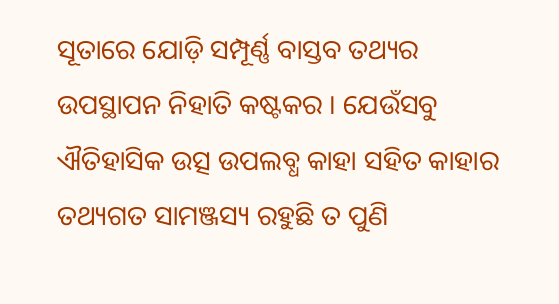ସୂତାରେ ଯୋଡ଼ି ସମ୍ପୂର୍ଣ୍ଣ ବାସ୍ତବ ତଥ୍ୟର ଉପସ୍ଥାପନ ନିହାତି କଷ୍ଟକର । ଯେଉଁସବୁ ଐତିହାସିକ ଉତ୍ସ ଉପଲବ୍ଧ କାହା ସହିତ କାହାର ତଥ୍ୟଗତ ସାମଞ୍ଜସ୍ୟ ରହୁଛି ତ ପୁଣି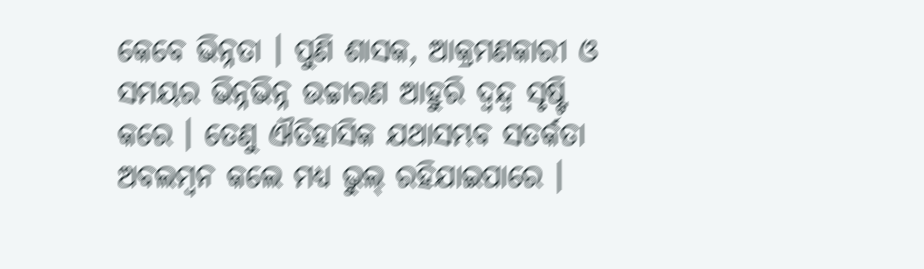କେବେ ଭିନ୍ନତା । ପୁଣି ଶାସକ, ଆକ୍ରମଣକାରୀ ଓ ସମୟର ଭିନ୍ନଭିନ୍ନ ଉଚ୍ଚାରଣ ଆହୁରି ଦ୍ବନ୍ଦ୍ବ ସୃଷ୍ଟି କରେ । ତେଣୁ ଐତିହାସିକ ଯଥାସମ୍ଭବ ସତର୍କତା ଅବଲମ୍ବନ କଲେ ମଧ୍ୟ ଭୁଲ୍ ରହିଯାଇପାରେ ।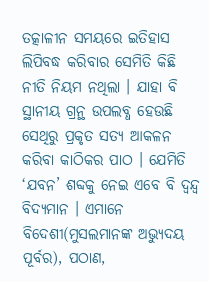ତତ୍କାଳୀନ ସମୟରେ ଇତିହାସ ଲିପିବଦ୍ଧ କରିବାର ସେମିତି କିଛି ନୀତି ନିୟମ ନଥିଲା । ଯାହା ବି ସ୍ଥାନୀୟ ଗ୍ରନ୍ଥ ଉପଲବ୍ଧ ହେଉଛି ସେଥିରୁ ପ୍ରକୃତ ସତ୍ୟ ଆକଳନ କରିବା କାଠିକର ପାଠ । ଯେମିତି ‘ଯବନ’ ଶବ୍ଦକୁ ନେଇ ଏବେ ବି ଦ୍ବନ୍ଦ୍ବ ବିଦ୍ୟମାନ । ଏମାନେ ବିଦେଶୀ(ମୁସଲମାନଙ୍କ ଅଭ୍ୟୁଦୟ ପୂର୍ବର), ପଠାଣ,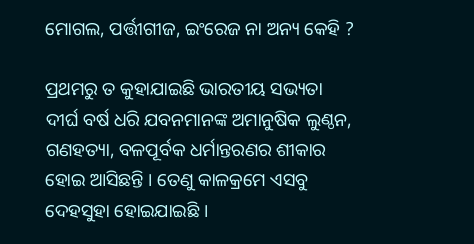ମୋଗଲ, ପର୍ତ୍ତୀଗୀଜ, ଇଂରେଜ ନା ଅନ୍ୟ କେହି ?

ପ୍ରଥମରୁ ତ କୁହାଯାଇଛି ଭାରତୀୟ ସଭ୍ୟତା ଦୀର୍ଘ ବର୍ଷ ଧରି ଯବନମାନଙ୍କ ଅମାନୁଷିକ ଲୁଣ୍ଠନ, ଗଣହତ୍ୟା, ବଳପୂର୍ବକ ଧର୍ମାନ୍ତରଣର ଶୀକାର ହୋଇ ଆସିଛନ୍ତି । ତେଣୁ କାଳକ୍ରମେ ଏସବୁ ଦେହସୁହା ହୋଇଯାଇଛି ।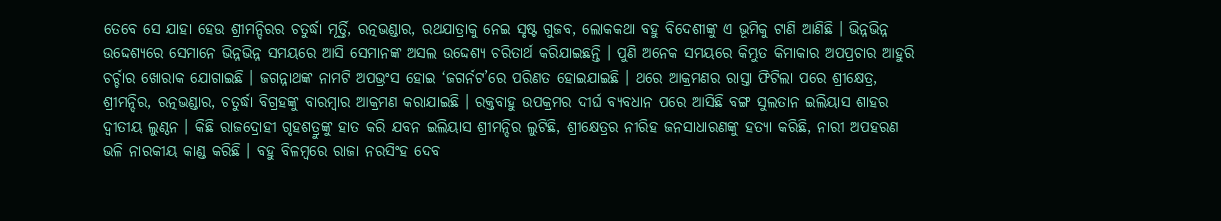ତେବେ ସେ ଯାହା ହେଉ ଶ୍ରୀମନ୍ଦିରର ଚତୁର୍ଦ୍ଧା ମୂର୍ତ୍ତି, ରତ୍ନଭଣ୍ଡାର, ରଥଯାତ୍ରାକୁ ନେଇ ସୃଷ୍ଟ ଗୁଜବ, ଲୋକକଥା ବହୁ ବିଦେଶୀଙ୍କୁ ଏ ଭୂମିକୁ ଟାଣି ଆଣିଛି । ଭିନ୍ନଭିନ୍ନ ଉଦ୍ଦେଶ୍ୟରେ ସେମାନେ ଭିନ୍ନଭିନ୍ନ ସମୟରେ ଆସି ସେମାନଙ୍କ ଅସଲ ଉଦ୍ଦେଶ୍ୟ ଚରିତାର୍ଥ କରିଯାଇଛନ୍ତି । ପୁଣି ଅନେକ ସମୟରେ କିମ୍ଭୁତ କିମାକାର ଅପପ୍ରଚାର ଆହୁରି ଚର୍ଚ୍ଚାର ଖୋରାକ ଯୋଗାଇଛି । ଜଗନ୍ନାଥଙ୍କ ନାମଟି ଅପଭ୍ରଂସ ହୋଇ ‘ଜଗର୍ନଟ’ରେ ପରିଣତ ହୋଇଯାଇଛି । ଥରେ ଆକ୍ରମଣର ରାସ୍ତା ଫିଟିଲା ପରେ ଶ୍ରୀକ୍ଷେତ୍ର, ଶ୍ରୀମନ୍ଦିର, ରତ୍ନଭଣ୍ଡାର, ଚତୁର୍ଦ୍ଧା ବିଗ୍ରହଙ୍କୁ ବାରମ୍ବାର ଆକ୍ରମଣ କରାଯାଇଛି । ରକ୍ତବାହୁ ଉପକ୍ରମର ଦୀର୍ଘ ବ୍ୟବଧାନ ପରେ ଆସିଛି ବଙ୍ଗ ସୁଲତାନ ଇଲିୟାସ ଶାହର ଦ୍ବୀତୀୟ ଲୁଣ୍ଠନ । କିଛି ରାଜଦ୍ରୋହୀ ଗୃହଶତ୍ରୁଙ୍କୁ ହାତ କରି ଯବନ ଇଲିୟାସ ଶ୍ରୀମନ୍ଦିର ଲୁଟିଛି, ଶ୍ରୀକ୍ଷେତ୍ରର ନୀରିହ ଜନସାଧାରଣଙ୍କୁ ହତ୍ୟା କରିଛି, ନାରୀ ଅପହରଣ ଭଳି ନାରକୀୟ କାଣ୍ଡ କରିଛି । ବହୁ ବିଳମ୍ବରେ ରାଜା ନରସିଂହ ଦେବ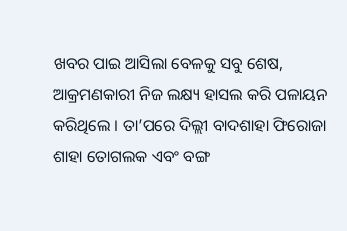ଖବର ପାଇ ଆସିଲା ବେଳକୁ ସବୁ ଶେଷ, ଆକ୍ରମଣକାରୀ ନିଜ ଲକ୍ଷ୍ୟ ହାସଲ କରି ପଳାୟନ କରିଥିଲେ । ତା’ପରେ ଦିଲ୍ଲୀ ବାଦଶାହା ଫିରୋଜା ଶାହା ତୋଗଲକ ଏବଂ ବଙ୍ଗ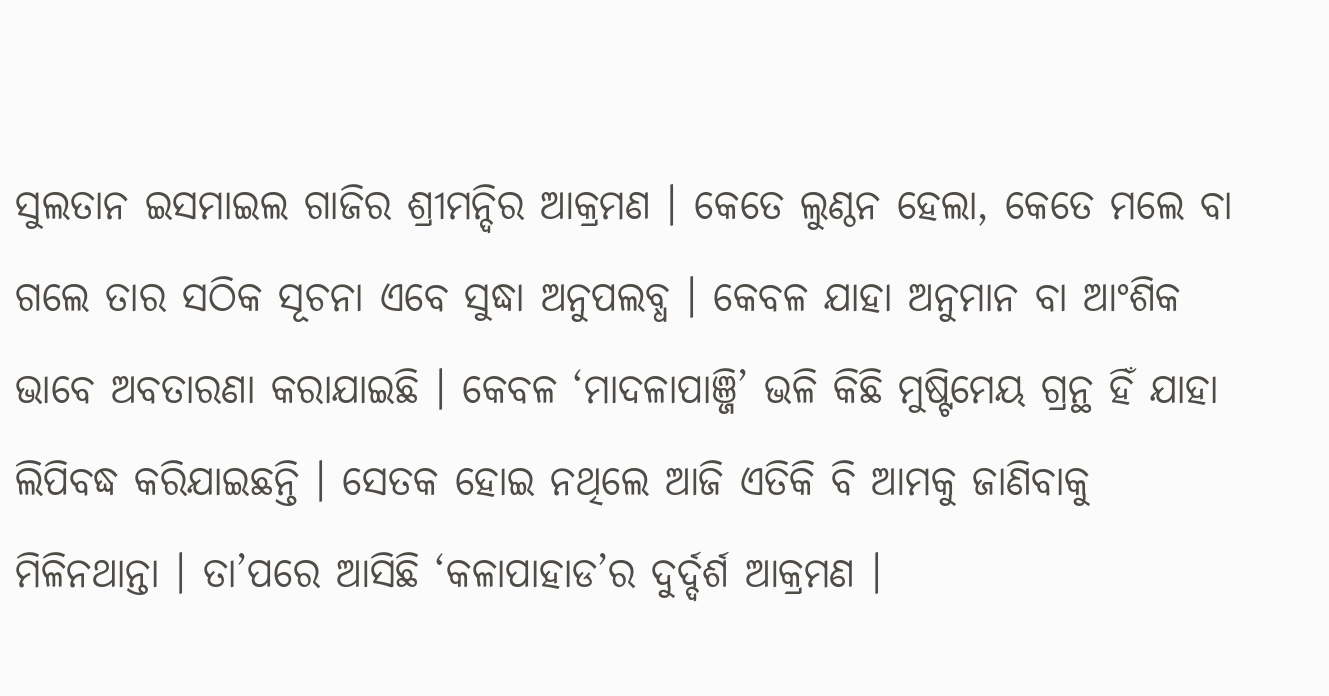ସୁଲତାନ ଇସମାଇଲ ଗାଜିର ଶ୍ରୀମନ୍ଦିର ଆକ୍ରମଣ । କେତେ ଲୁଣ୍ଠନ ହେଲା, କେତେ ମଲେ ବା ଗଲେ ତାର ସଠିକ ସୂଚନା ଏବେ ସୁଦ୍ଧା ଅନୁପଲବ୍ଧ । କେବଳ ଯାହା ଅନୁମାନ ବା ଆଂଶିକ ଭାବେ ଅବତାରଣା କରାଯାଇଛି । କେବଳ ‘ମାଦଳାପାଞ୍ଜି’ ଭଳି କିଛି ମୁଷ୍ଟିମେୟ ଗ୍ରନ୍ଥ ହିଁ ଯାହା ଲିପିବଦ୍ଧ କରିଯାଇଛନ୍ତି । ସେତକ ହୋଇ ନଥିଲେ ଆଜି ଏତିକି ବି ଆମକୁ ଜାଣିବାକୁ ମିଳିନଥାନ୍ତା । ତା’ପରେ ଆସିଛି ‘କଳାପାହାଡ’ର ଦୁର୍ଦ୍ଦର୍ଶ ଆକ୍ରମଣ ।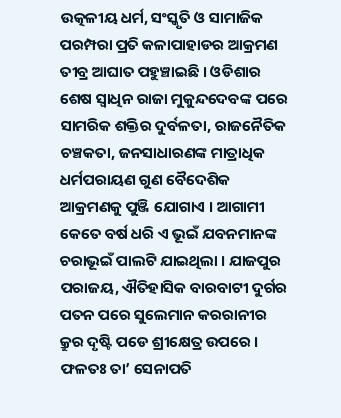ଉତ୍କଳୀୟ ଧର୍ମ, ସଂସ୍କୃତି ଓ ସାମାଜିକ ପରମ୍ପରା ପ୍ରତି କଳାପାହାଡର ଆକ୍ରମଣ ତୀବ୍ର ଆଘାତ ପହୁଞ୍ଚାଇଛି । ଓଡିଶାର ଶେଷ ସ୍ବାଧିନ ରାଜା ମୁକୁନ୍ଦଦେବଙ୍କ ପରେ ସାମରିକ ଶକ୍ତିର ଦୁର୍ବଳତା, ରାଜନୈତିକ ଚଞ୍ଚକତା, ଜନସାଧାରଣଙ୍କ ମାତ୍ରାଧିକ ଧର୍ମପରାୟଣ ଗୁଣ ବୈଦେଶିକ ଆକ୍ରମଣକୁ ପୁଞ୍ଜି ଯୋଗାଏ । ଆଗାମୀ କେତେ ବର୍ଷ ଧରି ଏ ଭୂଇଁ ଯବନମାନଙ୍କ ଚରାଭୂଇଁ ପାଲଟି ଯାଇଥିଲା । ଯାଜପୁର ପରାଜୟ, ଐତିହାସିକ ବାରବାଟୀ ଦୁର୍ଗର ପତନ ପରେ ସୁଲେମାନ କରରାନୀର କ୍ରୁର ଦୃଷ୍ଟି ପଡେ ଶ୍ରୀକ୍ଷେତ୍ର ଉପରେ । ଫଳତଃ ତା’ ସେନାପତି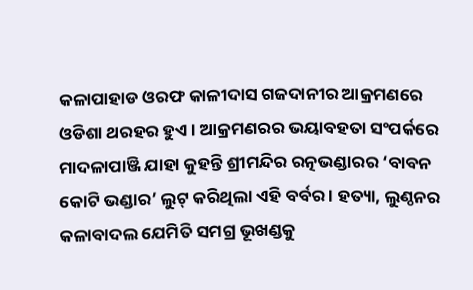କଳାପାହାଡ ଓରଫ କାଳୀଦାସ ଗଜଦାନୀର ଆକ୍ରମଣରେ ଓଡିଶା ଥରହର ହୁଏ । ଆକ୍ରମଣରର ଭୟାବହତା ସଂପର୍କରେ ମାଦଳାପାଞ୍ଜି ଯାହା କୁହନ୍ତି ଶ୍ରୀମନ୍ଦିର ରତ୍ନଭଣ୍ଡାରର ‘ବାବନ କୋଟି ଭଣ୍ଡାର’ ଲୁଟ୍ କରିଥିଲା ଏହି ବର୍ବର । ହତ୍ୟା, ଲୁଣ୍ଠନର କଳାବାଦଲ ଯେମିତି ସମଗ୍ର ଭୂଖଣ୍ଡକୁ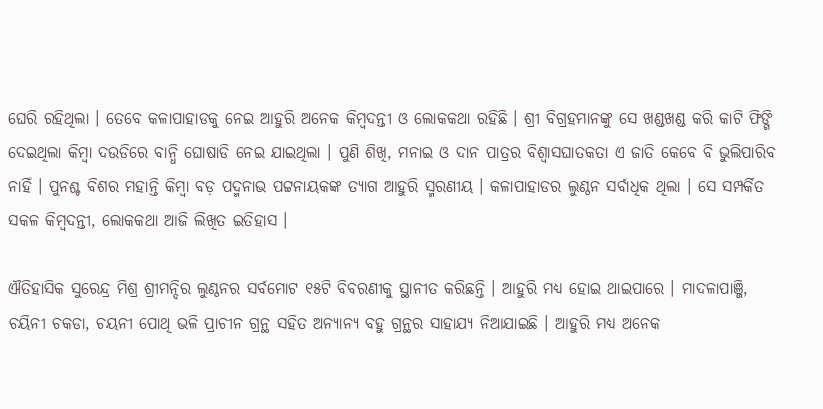ଘେରି ରହିଥିଲା । ତେବେ କଳାପାହାଡକୁ ନେଇ ଆହୁରି ଅନେକ କିମ୍ବଦନ୍ତୀ ଓ ଲୋକକଥା ରହିଛି । ଶ୍ରୀ ବିଗ୍ରହମାନଙ୍କୁ ସେ ଖଣ୍ଡଖଣ୍ଡ କରି କାଟି ଫିଙ୍ଗି ଦେଇଥିଲା କିମ୍ବା ଦଉଡିରେ ବାନ୍ଧି ଘୋଷାଡି ନେଇ ଯାଇଥିଲା । ପୁଣି ଶିଖି, ମନାଇ ଓ ଦାନ ପାତ୍ରର ବିଶ୍ବାସଘାତକତା ଏ ଜାତି କେବେ ବି ଭୁଲିପାରିବ ନାହିଁ । ପୁନଶ୍ଚ ବିଶର ମହାନ୍ତି କିମ୍ବା ବଡ଼ ପଦ୍ମନାଭ ପଟ୍ଟନାୟକଙ୍କ ତ୍ୟାଗ ଆହୁରି ସ୍ମରଣୀୟ । କଳାପାହାଡର ଲୁଣ୍ଠନ ସର୍ବାଧିକ ଥିଲା । ସେ ସମ୍ପର୍କିତ ସକଳ କିମ୍ବଦନ୍ତୀ, ଲୋକକଥା ଆଜି ଲିଖିତ ଇତିହାସ ।

ଐତିହାସିକ ସୁରେନ୍ଦ୍ର ମିଶ୍ର ଶ୍ରୀମନ୍ଦିର ଲୁଣ୍ଠନର ସର୍ବମୋଟ ୧୫ଟି ବିବରଣୀକୁ ସ୍ଥାନୀତ କରିଛନ୍ତି । ଆହୁରି ମଧ୍ୟ ହୋଇ ଥାଇପାରେ । ମାଦଳାପାଞ୍ଜି, ଚୟିନୀ ଚକଡା, ଚୟନୀ ପୋଥି ଭଳି ପ୍ରାଚୀନ ଗ୍ରନ୍ଥ ସହିତ ଅନ୍ୟାନ୍ୟ ବହୁ ଗ୍ରନ୍ଥର ସାହାଯ୍ୟ ନିଆଯାଇଛି । ଆହୁରି ମଧ୍ୟ ଅନେକ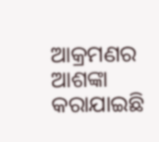ଆକ୍ରମଣର ଆଶଙ୍କା କରାଯାଇଛି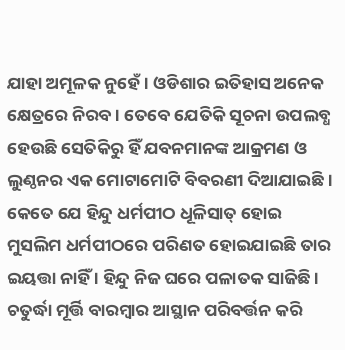ଯାହା ଅମୂଳକ ନୁହେଁ । ଓଡିଶାର ଇତିହାସ ଅନେକ କ୍ଷେତ୍ରରେ ନିରବ । ତେବେ ଯେତିକି ସୂଚନା ଉପଲବ୍ଧ ହେଉଛି ସେତିକିରୁ ହିଁ ଯବନମାନଙ୍କ ଆକ୍ରମଣ ଓ ଲୁଣ୍ଠନର ଏକ ମୋଟାମୋଟି ବିବରଣୀ ଦିଆଯାଇଛି । କେତେ ଯେ ହିନ୍ଦୁ ଧର୍ମପୀଠ ଧୂଳିସାତ୍ ହୋଇ ମୁସଲିମ ଧର୍ମପୀଠରେ ପରିଣତ ହୋଇଯାଇଛି ତାର ଇୟତ୍ତା ନାହିଁ । ହିନ୍ଦୁ ନିଜ ଘରେ ପଳାତକ ସାଜିଛି । ଚତୁର୍ଦ୍ଧା ମୂର୍ତ୍ତି ବାରମ୍ବାର ଆସ୍ଥାନ ପରିବର୍ତ୍ତନ କରି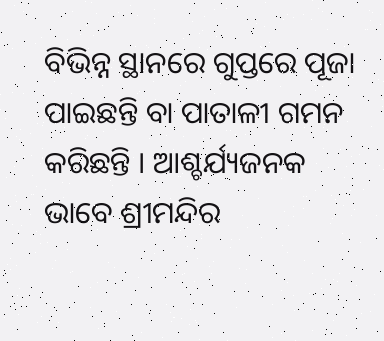ବିଭିନ୍ନ ସ୍ଥାନରେ ଗୁପ୍ତରେ ପୂଜା ପାଇଛନ୍ତି ବା ପାତାଳୀ ଗମନ କରିଛନ୍ତି । ଆଶ୍ଚର୍ଯ୍ୟଜନକ ଭାବେ ଶ୍ରୀମନ୍ଦିର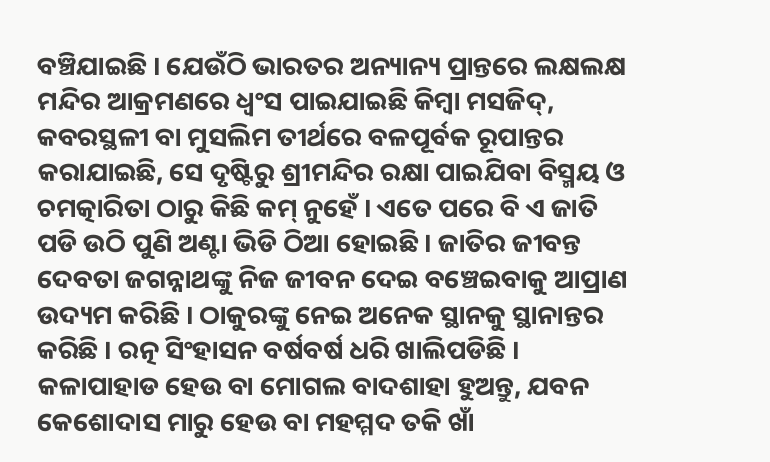ବଞ୍ଚିଯାଇଛି । ଯେଉଁଠି ଭାରତର ଅନ୍ୟାନ୍ୟ ପ୍ରାନ୍ତରେ ଲକ୍ଷଲକ୍ଷ ମନ୍ଦିର ଆକ୍ରମଣରେ ଧ୍ବଂସ ପାଇଯାଇଛି କିମ୍ବା ମସଜିଦ୍, କବରସ୍ଥଳୀ ବା ମୁସଲିମ ତୀର୍ଥରେ ବଳପୂର୍ବକ ରୂପାନ୍ତର କରାଯାଇଛି, ସେ ଦୃଷ୍ଟିରୁ ଶ୍ରୀମନ୍ଦିର ରକ୍ଷା ପାଇଯିବା ବିସ୍ମୟ ଓ ଚମତ୍କାରିତା ଠାରୁ କିଛି କମ୍ ନୁହେଁ । ଏତେ ପରେ ବି ଏ ଜାତି ପଡି ଉଠି ପୁଣି ଅଣ୍ଟା ଭିଡି ଠିଆ ହୋଇଛି । ଜାତିର ଜୀବନ୍ତ ଦେବତା ଜଗନ୍ନାଥଙ୍କୁ ନିଜ ଜୀବନ ଦେଇ ବଞ୍ଚେଇବାକୁ ଆପ୍ରାଣ ଉଦ୍ୟମ କରିଛି । ଠାକୁରଙ୍କୁ ନେଇ ଅନେକ ସ୍ଥାନକୁ ସ୍ଥାନାନ୍ତର କରିଛି । ରତ୍ନ ସିଂହାସନ ବର୍ଷବର୍ଷ ଧରି ଖାଲିପଡିଛି । କଳାପାହାଡ ହେଉ ବା ମୋଗଲ ବାଦଶାହା ହୁଅନ୍ତୁ, ଯବନ କେଶୋଦାସ ମାରୁ ହେଉ ବା ମହମ୍ମଦ ତକି ଖାଁ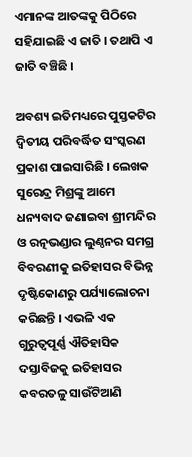ଏମାନଙ୍କ ଆତଙ୍କକୁ ପିଠିରେ ସହିଯାଇଛି ଏ ଜାତି । ତଥାପି ଏ ଜାତି ବଞ୍ଚିଛି ।

ଅବଶ୍ୟ ଇତିମଧ୍ୟରେ ପୁସ୍ତକଟିର ଦ୍ବିତୀୟ ପରିବର୍ଦ୍ଧିତ ସଂସ୍କରଣ ପ୍ରକାଶ ପାଇସାରିଛି । ଲେଖକ ସୁରେନ୍ଦ୍ର ମିଶ୍ରଙ୍କୁ ଆମେ ଧନ୍ୟବାଦ ଜଣାଇବା ଶ୍ରୀମନ୍ଦିର ଓ ରତ୍ନଭଣ୍ଡାର ଲୁଣ୍ଠନର ସମଗ୍ର ବିବରଣୀକୁ ଇତିହାସର ବିଭିନ୍ନ ଦୃଷ୍ଟିକୋଣରୁ ପର୍ଯ୍ୟାଲୋଚନା କରିଛନ୍ତି । ଏଭଳି ଏକ ଗୁରୁତ୍ବପୂର୍ଣ୍ଣ ଐତିହାସିକ ଦସ୍ତାବିଜକୁ ଇତିହାସର କବରତଳୁ ସାଉଁଟିଆଣି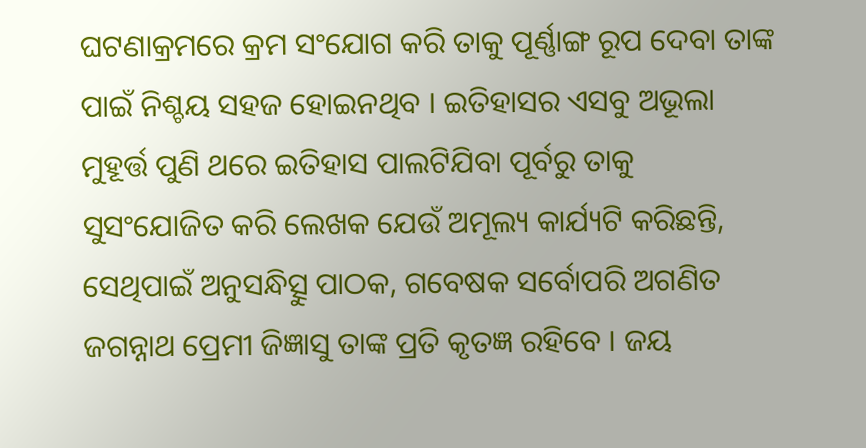ଘଟଣାକ୍ରମରେ କ୍ରମ ସଂଯୋଗ କରି ତାକୁ ପୂର୍ଣ୍ଣାଙ୍ଗ ରୂପ ଦେବା ତାଙ୍କ ପାଇଁ ନିଶ୍ଚୟ ସହଜ ହୋଇନଥିବ । ଇତିହାସର ଏସବୁ ଅଭୂଲା ମୁହୂର୍ତ୍ତ ପୁଣି ଥରେ ଇତିହାସ ପାଲଟିଯିବା ପୂର୍ବରୁ ତାକୁ ସୁସଂଯୋଜିତ କରି ଲେଖକ ଯେଉଁ ଅମୂଲ୍ୟ କାର୍ଯ୍ୟଟି କରିଛନ୍ତି, ସେଥିପାଇଁ ଅନୁସନ୍ଧିତ୍ସୁ ପାଠକ, ଗବେଷକ ସର୍ବୋପରି ଅଗଣିତ ଜଗନ୍ନାଥ ପ୍ରେମୀ ଜିଜ୍ଞାସୁ ତାଙ୍କ ପ୍ରତି କୃତଜ୍ଞ ରହିବେ । ଜୟ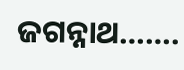ଜଗନ୍ନାଥ…….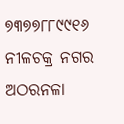୭୩୭୭୮୮୯୯୧୬
ନୀଳଚକ୍ର ନଗର
ଅଠରନଳା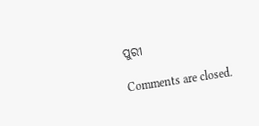ପୁରୀ

Comments are closed.